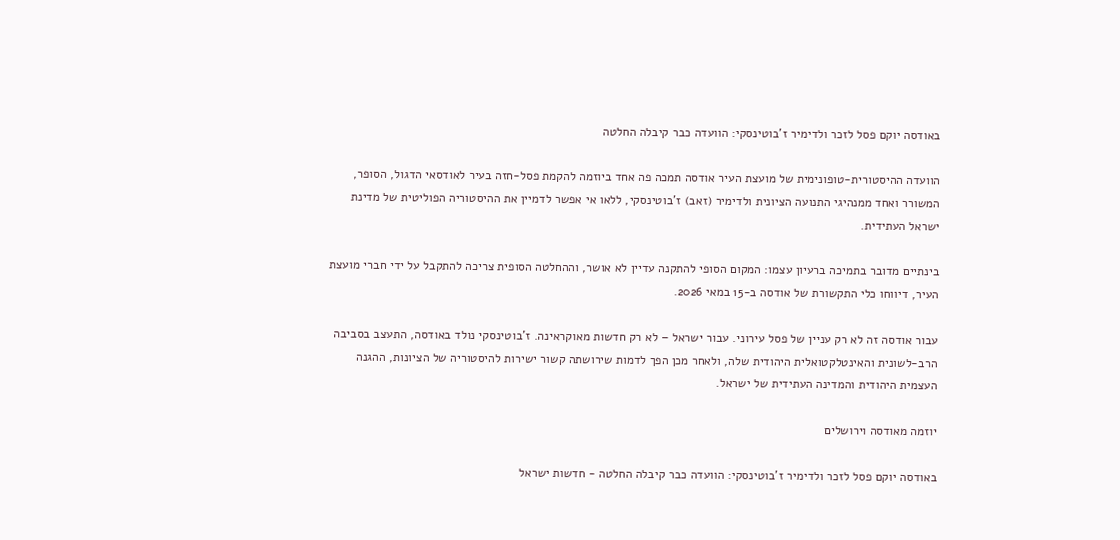באודסה יוקם פסל לזכר ולדימיר ז’בוטינסקי: הוועדה כבר קיבלה החלטה

הוועדה ההיסטורית-טופונימית של מועצת העיר אודסה תמכה פה אחד ביוזמה להקמת פסל-חזה בעיר לאודסאי הדגול, הסופר, המשורר ואחד ממנהיגי התנועה הציונית ולדימיר (זאב) ז’בוטינסקי, ללאו אי אפשר לדמיין את ההיסטוריה הפוליטית של מדינת ישראל העתידית.

בינתיים מדובר בתמיכה ברעיון עצמו: המקום הסופי להתקנה עדיין לא אושר, וההחלטה הסופית צריכה להתקבל על ידי חברי מועצת העיר, דיווחו כלי התקשורת של אודסה ב-15 במאי 2026.

עבור אודסה זה לא רק עניין של פסל עירוני. עבור ישראל – לא רק חדשות מאוקראינה. ז’בוטינסקי נולד באודסה, התעצב בסביבה הרב-לשונית והאינטלקטואלית היהודית שלה, ולאחר מכן הפך לדמות שירושתה קשור ישירות להיסטוריה של הציונות, ההגנה העצמית היהודית והמדינה העתידית של ישראל.

יוזמה מאודסה וירושלים

באודסה יוקם פסל לזכר ולדימיר ז'בוטינסקי: הוועדה כבר קיבלה החלטה - חדשות ישראל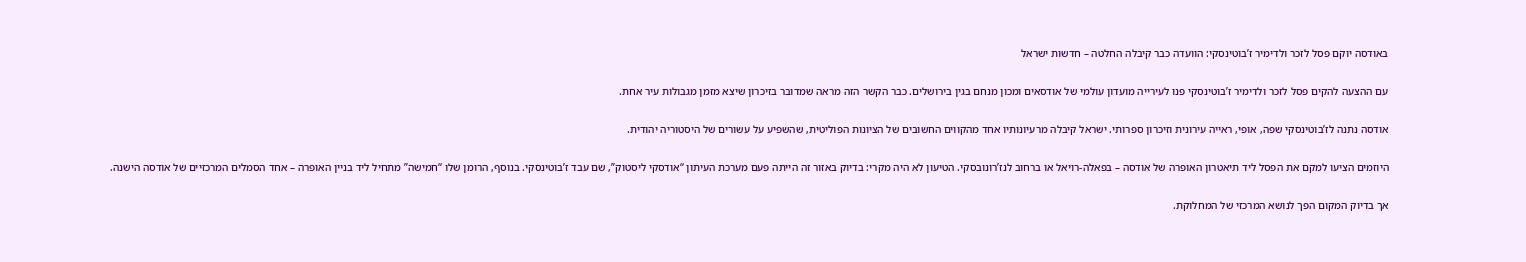באודסה יוקם פסל לזכר ולדימיר ז’בוטינסקי: הוועדה כבר קיבלה החלטה – חדשות ישראל

עם ההצעה להקים פסל לזכר ולדימיר ז’בוטינסקי פנו לעירייה מועדון עולמי של אודסאים ומכון מנחם בגין בירושלים. כבר הקשר הזה מראה שמדובר בזיכרון שיצא מזמן מגבולות עיר אחת.

אודסה נתנה לז’בוטינסקי שפה, אופי, ראייה עירונית וזיכרון ספרותי. ישראל קיבלה מרעיונותיו אחד מהקווים החשובים של הציונות הפוליטית, שהשפיע על עשורים של היסטוריה יהודית.

היוזמים הציעו למקם את הפסל ליד תיאטרון האופרה של אודסה – בפאלה-רויאל או ברחוב לנז’רונובסקי. הטיעון לא היה מקרי: בדיוק באזור זה הייתה פעם מערכת העיתון “אודסקי ליסטוק”, שם עבד ז’בוטינסקי. בנוסף, הרומן שלו “חמישה” מתחיל ליד בניין האופרה – אחד הסמלים המרכזיים של אודסה הישנה.

אך בדיוק המקום הפך לנושא המרכזי של המחלוקת.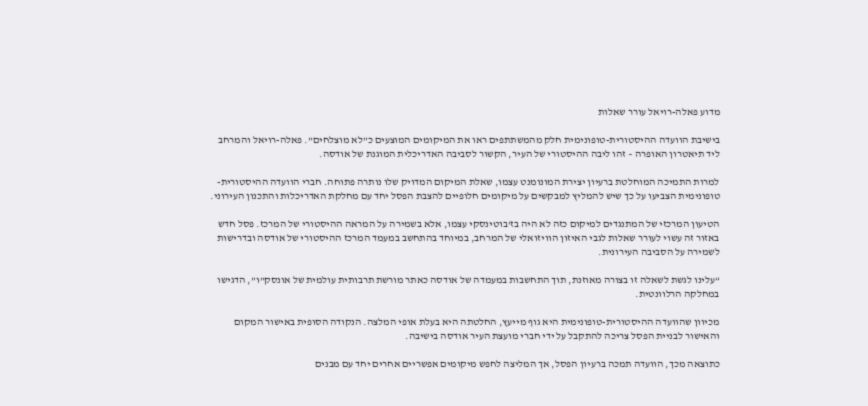מדוע פאלה-רויאל עורר שאלות

בישיבת הוועדה ההיסטורית-טופונימית חלק מהמשתתפים ראו את המיקומים המוצעים כ”לא מוצלחים”. פאלה-רויאל והמרחב ליד תיאטרון האופרה – זהו ליבה ההיסטורי של העיר, הקשור לסביבה האדריכלית המוגנת של אודסה.

למרות התמיכה המוחלטת ברעיון יצירת המונומנט עצמו, שאלת המיקום המדויק שלו נותרה פתוחה. חברי הוועדה ההיסטורית-טופונימית הצביעו על כך שיש להמליץ למבקשים על מיקומים חלופיים להצבת הפסל יחד עם מחלקת האדריכלות והתכנון העירוני.

הטיעון המרכזי של המתנגדים למיקום כזה לא היה בז’בוטינסקי עצמו, אלא בשמירה על המראה ההיסטורי של המרכז. פסל חדש באזור זה עשוי לעורר שאלות לגבי האיזון הוויזואלי של המרחב, במיוחד בהתחשב במעמד המרכז ההיסטורי של אודסה ובדרישות לשמירה על הסביבה העירונית.

“עלינו לגשת לשאלה זו בצורה מאוזנת, תוך התחשבות במעמדה של אודסה כאתר מורשת תרבותית עולמית של אונסק”ו”, הדגישו במחלקה הרלוונטית.

מכיוון שהוועדה ההיסטורית-טופונימית היא גוף מייעץ, החלטתה היא בעלת אופי המלצה. הנקודה הסופית באישור המקום והאישור לבניית הפסל צריכה להתקבל על ידי חברי מועצת העיר אודסה בישיבה.

כתוצאה מכך, הוועדה תמכה ברעיון הפסל, אך המליצה לחפש מיקומים אפשריים אחרים יחד עם מבנים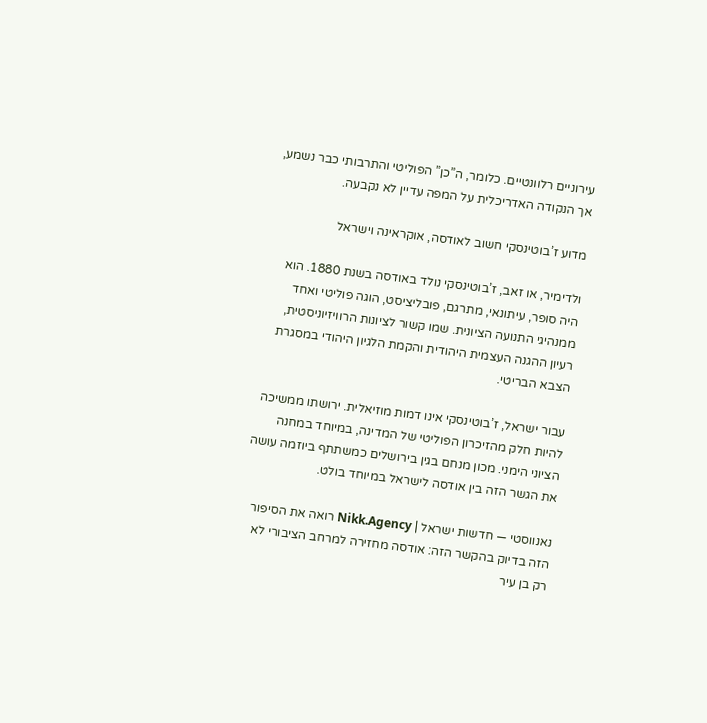עירוניים רלוונטיים. כלומר, ה”כן” הפוליטי והתרבותי כבר נשמע, אך הנקודה האדריכלית על המפה עדיין לא נקבעה.

מדוע ז’בוטינסקי חשוב לאודסה, אוקראינה וישראל

ולדימיר, או זאב, ז’בוטינסקי נולד באודסה בשנת 1880. הוא היה סופר, עיתונאי, מתרגם, פובליציסט, הוגה פוליטי ואחד ממנהיגי התנועה הציונית. שמו קשור לציונות הרוויזיוניסטית, רעיון ההגנה העצמית היהודית והקמת הלגיון היהודי במסגרת הצבא הבריטי.

עבור ישראל, ז’בוטינסקי אינו דמות מוזיאלית. ירושתו ממשיכה להיות חלק מהזיכרון הפוליטי של המדינה, במיוחד במחנה הציוני הימני. מכון מנחם בגין בירושלים כמשתתף ביוזמה עושה את הגשר הזה בין אודסה לישראל במיוחד בולט.

נאנווסטי — חדשות ישראל | Nikk.Agency רואה את הסיפור הזה בדיוק בהקשר הזה: אודסה מחזירה למרחב הציבורי לא רק בן עיר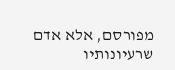מפורסם, אלא אדם שרעיונותיו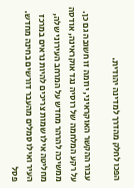הפכו לחלק מהדרך למדינה יהודית.

עבור ההקשר האוקראיני, יוזמה זו חשובה גם כן. על רקע המלחמה של רוסיה נגד אוקראינה, אודסה ממשיכה להרהר מחדש על המרחב העירוני שלה, מחליטה אילו שמות צריכים להיות נראים במרכז העיר ואילו סמלים מהעבר דורשים בחינה מחדש. פסל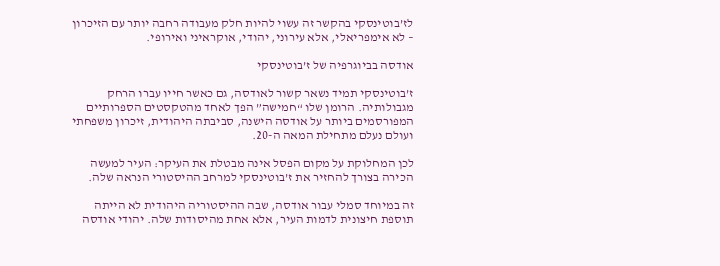לז’בוטינסקי בהקשר זה עשוי להיות חלק מעבודה רחבה יותר עם הזיכרון – לא אימפריאלי, אלא עירוני, יהודי, אוקראיני ואירופי.

אודסה בביוגרפיה של ז’בוטינסקי

ז’בוטינסקי תמיד נשאר קשור לאודסה, גם כאשר חייו עברו הרחק מגבולותיה. הרומן שלו “חמישה” הפך לאחד מהטקסטים הספרותיים המפורסמים ביותר על אודסה הישנה, סביבתה היהודית, זיכרון משפחתי ועולם נעלם מתחילת המאה ה-20.

לכן המחלוקת על מקום הפסל אינה מבטלת את העיקר: העיר למעשה הכירה בצורך להחזיר את ז’בוטינסקי למרחב ההיסטורי הנראה שלה.

זה במיוחד סמלי עבור אודסה, שבה ההיסטוריה היהודית לא הייתה תוספת חיצונית לדמות העיר, אלא אחת מהיסודות שלה. יהודי אודסה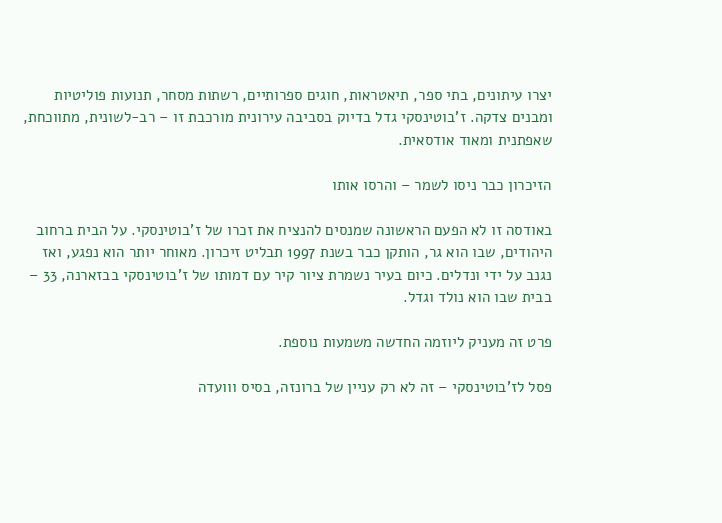יצרו עיתונים, בתי ספר, תיאטראות, חוגים ספרותיים, רשתות מסחר, תנועות פוליטיות ומבנים צדקה. ז’בוטינסקי גדל בדיוק בסביבה עירונית מורכבת זו – רב-לשונית, מתווכחת, שאפתנית ומאוד אודסאית.

הזיכרון כבר ניסו לשמר – והרסו אותו

באודסה זו לא הפעם הראשונה שמנסים להנציח את זכרו של ז’בוטינסקי. על הבית ברחוב היהודים, שבו הוא גר, הותקן כבר בשנת 1997 תבליט זיכרון. מאוחר יותר הוא נפגע, ואז נגנב על ידי ונדלים. כיום בעיר נשמרת ציור קיר עם דמותו של ז’בוטינסקי בבזארנה, 33 – בבית שבו הוא נולד וגדל.

פרט זה מעניק ליוזמה החדשה משמעות נוספת.

פסל לז’בוטינסקי – זה לא רק עניין של ברונזה, בסיס ווועדה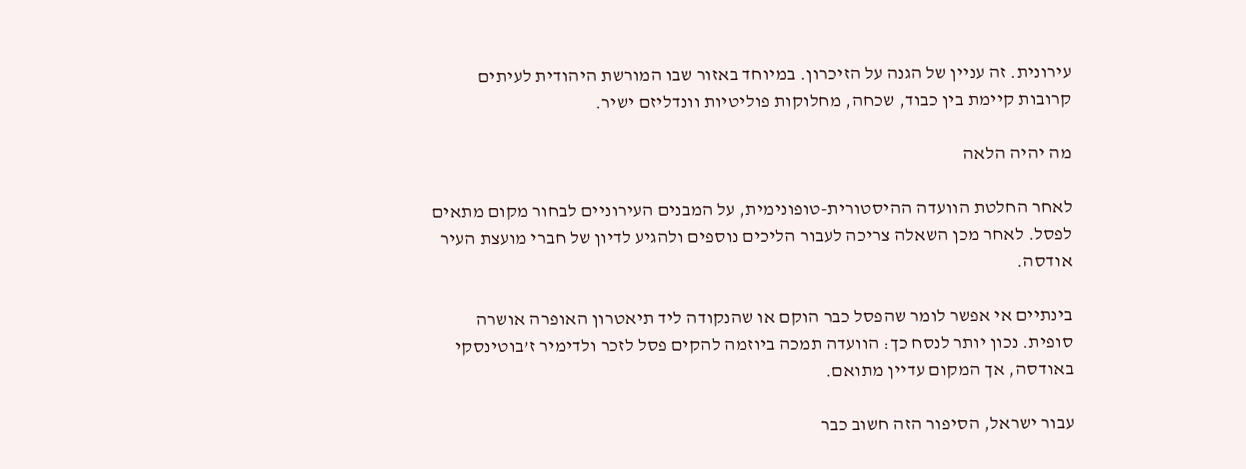עירונית. זה עניין של הגנה על הזיכרון. במיוחד באזור שבו המורשת היהודית לעיתים קרובות קיימת בין כבוד, שכחה, מחלוקות פוליטיות וונדליזם ישיר.

מה יהיה הלאה

לאחר החלטת הוועדה ההיסטורית-טופונימית, על המבנים העירוניים לבחור מקום מתאים לפסל. לאחר מכן השאלה צריכה לעבור הליכים נוספים ולהגיע לדיון של חברי מועצת העיר אודסה.

בינתיים אי אפשר לומר שהפסל כבר הוקם או שהנקודה ליד תיאטרון האופרה אושרה סופית. נכון יותר לנסח כך: הוועדה תמכה ביוזמה להקים פסל לזכר ולדימיר ז’בוטינסקי באודסה, אך המקום עדיין מתואם.

עבור ישראל, הסיפור הזה חשוב כבר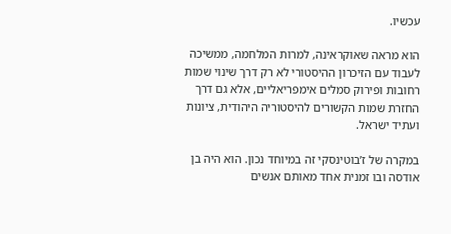עכשיו.

הוא מראה שאוקראינה, למרות המלחמה, ממשיכה לעבוד עם הזיכרון ההיסטורי לא רק דרך שינוי שמות רחובות ופירוק סמלים אימפריאליים, אלא גם דרך החזרת שמות הקשורים להיסטוריה היהודית, ציונות ועתיד ישראל.

במקרה של ז’בוטינסקי זה במיוחד נכון. הוא היה בן אודסה ובו זמנית אחד מאותם אנשים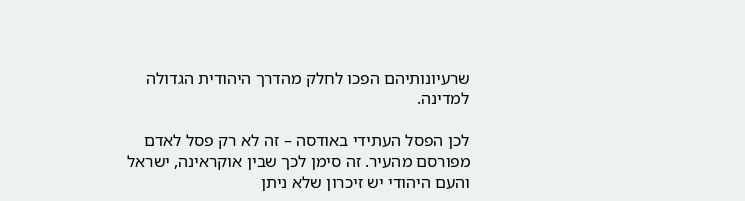שרעיונותיהם הפכו לחלק מהדרך היהודית הגדולה למדינה.

לכן הפסל העתידי באודסה – זה לא רק פסל לאדם מפורסם מהעיר. זה סימן לכך שבין אוקראינה, ישראל והעם היהודי יש זיכרון שלא ניתן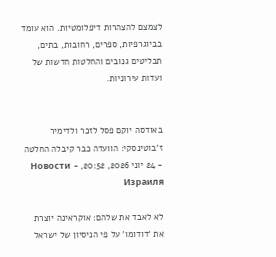לצמצם להצהרות דיפלומטיות. הוא עומד בביוגרפיות, ספרים, רחובות, בתים, תבליטים גנובים והחלטות חדשות של ועדות עירוניות.


באודסה יוקם פסל לזכר ולדימיר ז’בוטינסקי: הוועדה כבר קיבלה החלטה - 24 יוני 2026, 20:52, - Новости Израиля

לא לאבד את שלהם: אוקראינה יוצרת את ‘דודומו’ על פי הניסיון של ישראל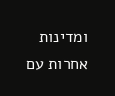ומדינות אחרות עם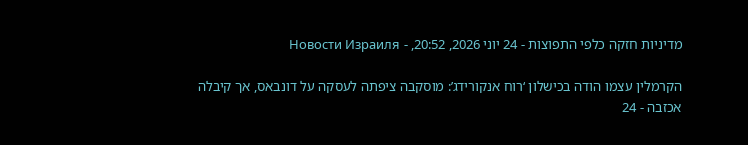מדיניות חזקה כלפי התפוצות - 24 יוני 2026, 20:52, - Новости Израиля

הקרמלין עצמו הודה בכישלון ‘רוח אנקורידג’: מוסקבה ציפתה לעסקה על דונבאס, אך קיבלה אכזבה - 24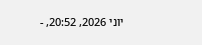יוני 2026, 20:52, -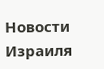Новости Израиля